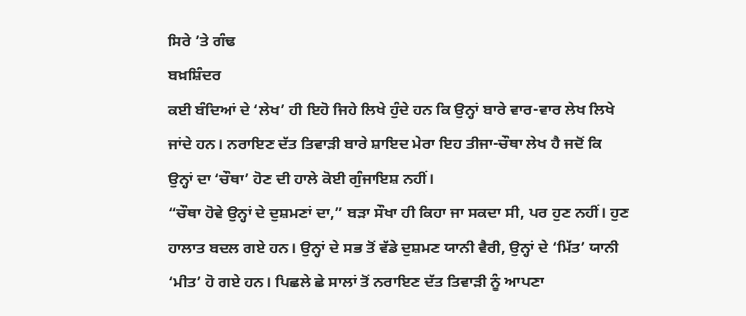ਸਿਰੇ ’ਤੇ ਗੰਢ
ਬਖ਼ਸ਼ਿੰਦਰ
ਕਈ ਬੰਦਿਆਂ ਦੇ ‘ਲੇਖ’ ਹੀ ਇਹੋ ਜਿਹੇ ਲਿਖੇ ਹੁੰਦੇ ਹਨ ਕਿ ਉਨ੍ਹਾਂ ਬਾਰੇ ਵਾਰ-ਵਾਰ ਲੇਖ ਲਿਖੇ ਜਾਂਦੇ ਹਨ। ਨਰਾਇਣ ਦੱਤ ਤਿਵਾੜੀ ਬਾਰੇ ਸ਼ਾਇਦ ਮੇਰਾ ਇਹ ਤੀਜਾ-ਚੌਥਾ ਲੇਖ ਹੈ ਜਦੋਂ ਕਿ ਉਨ੍ਹਾਂ ਦਾ ‘ਚੌਥਾ’ ਹੋਣ ਦੀ ਹਾਲੇ ਕੋਈ ਗੁੰਜਾਇਸ਼ ਨਹੀਂ।
“ਚੌਥਾ ਹੋਵੇ ਉਨ੍ਹਾਂ ਦੇ ਦੁਸ਼ਮਣਾਂ ਦਾ,” ਬੜਾ ਸੌਖਾ ਹੀ ਕਿਹਾ ਜਾ ਸਕਦਾ ਸੀ, ਪਰ ਹੁਣ ਨਹੀਂ। ਹੁਣ ਹਾਲਾਤ ਬਦਲ ਗਏ ਹਨ। ਉਨ੍ਹਾਂ ਦੇ ਸਭ ਤੋਂ ਵੱਡੇ ਦੁਸ਼ਮਣ ਯਾਨੀ ਵੈਰੀ, ਉਨ੍ਹਾਂ ਦੇ ‘ਮਿੱਤ’ ਯਾਨੀ ‘ਮੀਤ’ ਹੋ ਗਏ ਹਨ। ਪਿਛਲੇ ਛੇ ਸਾਲਾਂ ਤੋਂ ਨਰਾਇਣ ਦੱਤ ਤਿਵਾੜੀ ਨੂੰ ਆਪਣਾ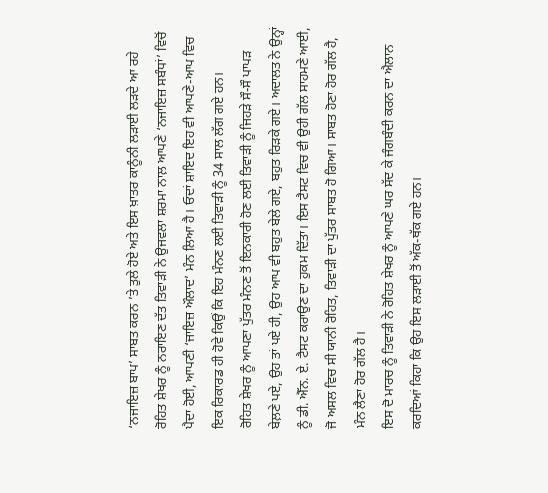‘ਨਜਾਇਜ਼ ਬਾਪ’ ਸਾਬਤ ਕਰਨ ’ਤੇ ਤੁਲੇ ਹੋਏ ਅਤੇ ਇਸ ਖ਼ਾਤਰ ਕਾਨੂੰਨੀ ਲੜਾਈ ਲੜਦੇ ਆ ਰਹੇ ਰੋਹਿਤ ਸ਼ੇਖਰ ਨੂੰ ਨਰਾਇਣ ਦੱਤ ਤਿਵਾੜੀ ਨੇ ਉਜਵਲਾ ਸ਼ਰਮਾ ਨਾਲ਼ ਆਪਣੇ ‘ਨਜਾਇਜ਼ ਸਬੰਧਾਂ’ ਵਿਚੋਂ ਪੈਦਾ ਹੋਈ, ਆਪਣੀ ‘ਜਾਇਜ਼ ਔਲਾਦ’ ਮੰਨ ਲਿਆ ਹੈ। ਓਦਾਂ ਸ਼ਾਇਦ ਇਹ ਵੀ ਆਪਣੇ-ਆਪ ਵਿਚ ਇਕ ਰਿਕਾਰਡ ਹੀ ਹੋਵੇ ਕਿਉਂ ਕਿ ਇਹ ਮੰਨਣ ਲਈ ਤਿਵਾੜੀ ਨੂੰ 34 ਸਾਲ ਲੱਗ ਗਏ ਹਨ।
ਰੋਹਿਤ ਸ਼ੇਖਰ ਨੂੰ ਆਪਣਾ ਪੁੱਤਰ ਮੰਨਣ ਤੋਂ ਇਨਕਾਰੀ ਹੋਣ ਲਈ ਤਿਵਾੜੀ ਨੂੰ ਜਿਹੜੇ ਸੌ-ਸੌ ਪਾਪੜ ਬੇਲ਼ਣੇ ਪਏ, ਉਹ ਤਾਂ ਪਏ ਹੀ, ਉਹ ਆਪ ਵੀ ਬਹੁਤ ਬੇਲੇ ਗਏ, ਬਹੁਤ ਰਿੜਕੇ ਗਏ। ਅਦਾਲਤ ਨੇ ਉਨ੍ਹਾਂ ਨੂੰ ਡੀ. ਐੱਨ. ਏ. ਟੈਸਟ ਕਰਾਉਣ ਦਾ ਹੁਕਮ ਦਿੱਤਾ। ਇਸ ਟੈਸਟ ਵਿਚ ਵੀ ਉਹੀ ਗੱਲ ਸਾਹਮਣੇ ਆਈ, ਜੋ ਅਸਲ ਵਿਚ ਸੀ ਯਾਨੀ ਰੋਹਿਤ, ਤਿਵਾੜੀ ਦਾ ਪੁੱਤਰ ਸਾਬਤ ਹੋ ਗਿਆ। ਸਾਬਤ ਹੋਣਾ ਹੋਰ ਗੱਲ ਹੈ, ਮੰਨ ਲੈਣਾ ਹੋਰ ਗੱਲ ਹੈ।
ਇਸ ਦੋ ਮਾਰਚ ਨੂੰ ਤਿਵਾੜੀ ਨੇ ਰੋਹਿਤ ਸ਼ੇਖਰ ਨੂੰ ਆਪਣੇ ਘਰ ਸੱਦ ਕੇ ਜੰਗਬੰਦੀ ਕਰਨ ਦਾ ਐਲਾਨ ਕਰਦਿਆਂ ਕਿਹਾ ਕਿ ਉਹ ਇਸ ਲੜਾਈ ਤੋਂ ਅੱਕ-ਥੱਕ ਗਏ ਹਨ।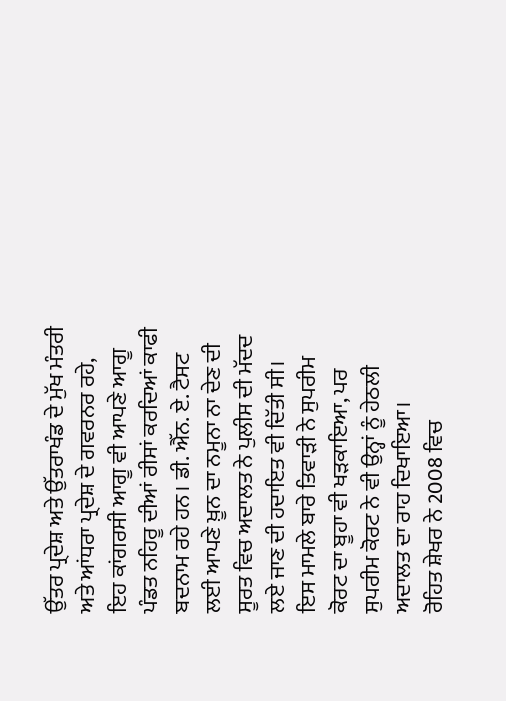ਉੱਤਰ ਪ੍ਰਦੇਸ਼ ਅਤੇ ਉੱਤਰਾਖੰਡ ਦੇ ਮੁੱਖ ਮੰਤਰੀ ਅਤੇ ਆਂਧਰਾ ਪ੍ਰਦੇਸ਼ ਦੇ ਗਵਰਨਰ ਰਹੇ, ਇਹ ਕਾਂਗਰਸੀ ਆਗੂ ਵੀ ਆਪਣੇ ਆਗੂ ਪੰਡਤ ਨਹਿਰੂ ਦੀਆਂ ਰੀਸਾਂ ਕਰਦਿਆਂ ਕਾਫੀ ਬਦਨਾਮ ਰਹੇ ਹਨ। ਡੀ. ਐੱਨ. ਏ. ਟੈਸਟ ਲਈ ਆਪਣੇ ਖ਼ੂਨ ਦਾ ਨਮੂਨਾ ਨਾ ਦੇਣ ਦੀ ਸੂਰਤ ਵਿਚ ਅਦਾਲਤ ਨੇ ਪੁਲੀਸ ਦੀ ਮੱਦਦ ਲਏ ਜਾਣ ਦੀ ਹਦਾਇਤ ਵੀ ਦਿੱਤੀ ਸੀ। ਇਸ ਮਾਮਲੇ ਬਾਰੇ ਤਿਵਾੜੀ ਨੇ ਸੁਪਰੀਮ ਕੋਰਟ ਦਾ ਬੂਹਾ ਵੀ ਖੜਕਾਇਆ, ਪਰ ਸੁਪਰੀਮ ਕੋਰਟ ਨੇ ਵੀ ਉਨ੍ਹਾਂ ਨੂੰ ਹੇਠਲੀ ਅਦਾਲਤ ਦਾ ਰਾਹ ਦਿਖਾਇਆ।
ਰੋਹਿਤ ਸ਼ੇਖਰ ਨੇ 2008 ਵਿਚ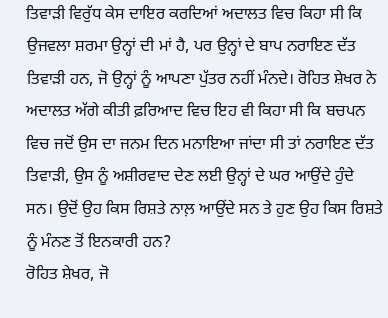ਤਿਵਾੜੀ ਵਿਰੁੱਧ ਕੇਸ ਦਾਇਰ ਕਰਦਿਆਂ ਅਦਾਲਤ ਵਿਚ ਕਿਹਾ ਸੀ ਕਿ  ਉਜਵਲਾ ਸ਼ਰਮਾ ਉਨ੍ਹਾਂ ਦੀ ਮਾਂ ਹੈ, ਪਰ ਉਨ੍ਹਾਂ ਦੇ ਬਾਪ ਨਰਾਇਣ ਦੱਤ ਤਿਵਾੜੀ ਹਨ, ਜੋ ਉਨ੍ਹਾਂ ਨੂੰ ਆਪਣਾ ਪੁੱਤਰ ਨਹੀਂ ਮੰਨਦੇ। ਰੋਹਿਤ ਸ਼ੇਖਰ ਨੇ ਅਦਾਲਤ ਅੱਗੇ ਕੀਤੀ ਫ਼ਰਿਆਦ ਵਿਚ ਇਹ ਵੀ ਕਿਹਾ ਸੀ ਕਿ ਬਚਪਨ ਵਿਚ ਜਦੋਂ ਉਸ ਦਾ ਜਨਮ ਦਿਨ ਮਨਾਇਆ ਜਾਂਦਾ ਸੀ ਤਾਂ ਨਰਾਇਣ ਦੱਤ ਤਿਵਾੜੀ, ਉਸ ਨੂੰ ਅਸ਼ੀਰਵਾਦ ਦੇਣ ਲਈ ਉਨ੍ਹਾਂ ਦੇ ਘਰ ਆਉਂਦੇ ਹੁੰਦੇ ਸਨ। ਉਦੋਂ ਉਹ ਕਿਸ ਰਿਸ਼ਤੇ ਨਾਲ਼ ਆਉਂਦੇ ਸਨ ਤੇ ਹੁਣ ਉਹ ਕਿਸ ਰਿਸ਼ਤੇ ਨੂੰ ਮੰਨਣ ਤੋਂ ਇਨਕਾਰੀ ਹਨ?
ਰੋਹਿਤ ਸ਼ੇਖਰ, ਜੋ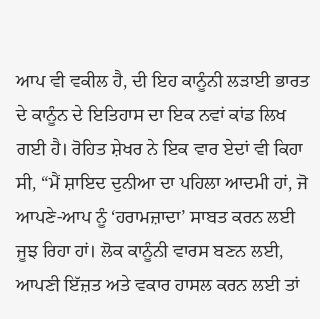ਆਪ ਵੀ ਵਕੀਲ ਹੈ, ਦੀ ਇਹ ਕਾਨੂੰਨੀ ਲੜਾਈ ਭਾਰਤ ਦੇ ਕਾਨੂੰਨ ਦੇ ਇਤਿਹਾਸ ਦਾ ਇਕ ਨਵਾਂ ਕਾਂਡ ਲਿਖ ਗਈ ਹੈ। ਰੋਹਿਤ ਸ਼ੇਖਰ ਨੇ ਇਕ ਵਾਰ ਏਦਾਂ ਵੀ ਕਿਹਾ ਸੀ, “ਮੈਂ ਸ਼ਾਇਦ ਦੁਨੀਆ ਦਾ ਪਹਿਲਾ ਆਦਮੀ ਹਾਂ, ਜੋ ਆਪਣੇ-ਆਪ ਨੂੰ ‘ਹਰਾਮਜ਼ਾਦਾ’ ਸਾਬਤ ਕਰਨ ਲਈ ਜੂਝ ਰਿਹਾ ਹਾਂ। ਲੋਕ ਕਾਨੂੰਨੀ ਵਾਰਸ ਬਣਨ ਲਈ, ਆਪਣੀ ਇੱਜ਼ਤ ਅਤੇ ਵਕਾਰ ਹਾਸਲ ਕਰਨ ਲਈ ਤਾਂ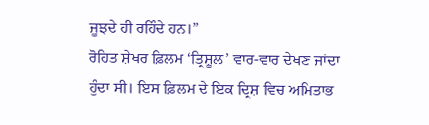ਜੂਝਦੇ ਹੀ ਰਹਿੰਦੇ ਹਨ।”
ਰੋਹਿਤ ਸ਼ੇਖਰ ਫ਼ਿਲਮ ‘ਤ੍ਰਿਸ਼ੂਲ’ ਵਾਰ-ਵਾਰ ਦੇਖਣ ਜਾਂਦਾ ਹੁੰਦਾ ਸੀ। ਇਸ ਫ਼ਿਲਮ ਦੇ ਇਕ ਦ੍ਰਿਸ਼ ਵਿਚ ਅਮਿਤਾਭ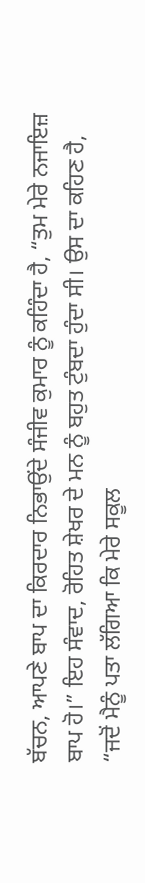ਬੱਚਨ, ਆਪਣੇ ਬਾਪ ਦਾ ਕਿਰਦਾਰ ਨਿਭਾਉਂਦੇ ਸੰਜੀਵ ਕੁਮਾਰ ਨੂੰ ਕਹਿੰਦਾ ਹੈ, “ਤੁਮ ਮੇਰੇ ਨਜਾਇਜ਼ ਬਾਪ ਹੋ।” ਇਹ ਸੰਵਾਦ, ਰੋਹਿਤ ਸ਼ੇਖਰ ਦੇ ਮਨ ਨੂੰ ਬਹੁਤ ਟੁੰਬਦਾ ਹੁੰਦਾ ਸੀ। ਉਸ ਦਾ ਕਹਿਣ ਹੈ, “ਜਦੋਂ ਮੈਨੂੰ ਪਤਾ ਲੱਗਿਆ ਕਿ ਮੇਰੇ ਸਕੂਲ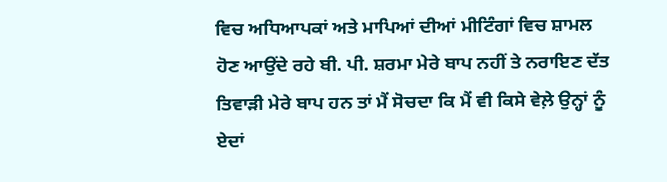ਵਿਚ ਅਧਿਆਪਕਾਂ ਅਤੇ ਮਾਪਿਆਂ ਦੀਆਂ ਮੀਟਿੰਗਾਂ ਵਿਚ ਸ਼ਾਮਲ ਹੋਣ ਆਉਂਦੇ ਰਹੇ ਬੀ. ਪੀ. ਸ਼ਰਮਾ ਮੇਰੇ ਬਾਪ ਨਹੀਂ ਤੇ ਨਰਾਇਣ ਦੱਤ ਤਿਵਾੜੀ ਮੇਰੇ ਬਾਪ ਹਨ ਤਾਂ ਮੈਂ ਸੋਚਦਾ ਕਿ ਮੈਂ ਵੀ ਕਿਸੇ ਵੇਲ਼ੇ ਉਨ੍ਹਾਂ ਨੂੰ ਏਦਾਂ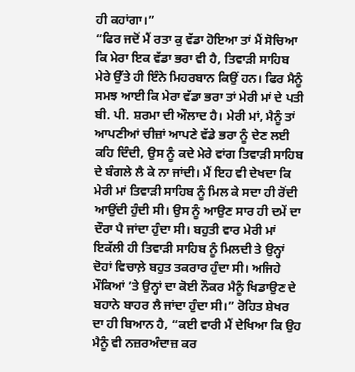ਹੀ ਕਹਾਂਗਾ।”
“ਫਿਰ ਜਦੋਂ ਮੈਂ ਰਤਾ ਕੁ ਵੱਡਾ ਹੋਇਆ ਤਾਂ ਮੈਂ ਸੋਚਿਆ ਕਿ ਮੇਰਾ ਇਕ ਵੱਡਾ ਭਰਾ ਵੀ ਹੈ, ਤਿਵਾੜੀ ਸਾਹਿਬ ਮੇਰੇ ਉੱਤੇ ਹੀ ਇੰਨੇ ਮਿਹਰਬਾਨ ਕਿਉਂ ਹਨ। ਫਿਰ ਮੈਨੂੰ ਸਮਝ ਆਈ ਕਿ ਮੇਰਾ ਵੱਡਾ ਭਰਾ ਤਾਂ ਮੇਰੀ ਮਾਂ ਦੇ ਪਤੀ ਬੀ. ਪੀ. ਸ਼ਰਮਾ ਦੀ ਔਲਾਦ ਹੈ। ਮੇਰੀ ਮਾਂ, ਮੈਨੂੰ ਤਾਂ ਆਪਣੀਆਂ ਚੀਜ਼ਾਂ ਆਪਣੇ ਵੱਡੇ ਭਰਾ ਨੂੰ ਦੇਣ ਲਈ ਕਹਿ ਦਿੰਦੀ, ਉਸ ਨੂੰ ਕਦੇ ਮੇਰੇ ਵਾਂਗ ਤਿਵਾੜੀ ਸਾਹਿਬ ਦੇ ਬੰਗਲੇ ਲੈ ਕੇ ਨਾ ਜਾਂਦੀ। ਮੈਂ ਇਹ ਵੀ ਦੇਖਦਾ ਕਿ ਮੇਰੀ ਮਾਂ ਤਿਵਾੜੀ ਸਾਹਿਬ ਨੂੰ ਮਿਲ ਕੇ ਸਦਾ ਹੀ ਰੋਂਦੀ ਆਉਂਦੀ ਹੁੰਦੀ ਸੀ। ਉਸ ਨੂੰ ਆਉਣ ਸਾਰ ਹੀ ਦਮੇਂ ਦਾ ਦੌਰਾ ਪੈ ਜਾਂਦਾ ਹੁੰਦਾ ਸੀ। ਬਹੁਤੀ ਵਾਰ ਮੇਰੀ ਮਾਂ ਇਕੱਲੀ ਹੀ ਤਿਵਾੜੀ ਸਾਹਿਬ ਨੂੰ ਮਿਲਦੀ ਤੇ ਉਨ੍ਹਾਂ ਦੋਹਾਂ ਵਿਚਾਲ਼ੇ ਬਹੁਤ ਤਕਰਾਰ ਹੁੰਦਾ ਸੀ। ਅਜਿਹੇ ਮੌਕਿਆਂ ’ਤੇ ਉਨ੍ਹਾਂ ਦਾ ਕੋਈ ਨੌਕਰ ਮੈਨੂੰ ਖਿਡਾਉਣ ਦੇ ਬਹਾਨੇ ਬਾਹਰ ਲੈ ਜਾਂਦਾ ਹੁੰਦਾ ਸੀ।” ਰੋਹਿਤ ਸ਼ੇਖਰ ਦਾ ਹੀ ਬਿਆਨ ਹੈ, “ਕਈ ਵਾਰੀ ਮੈਂ ਦੇਖਿਆ ਕਿ ਉਹ ਮੈਨੂੰ ਵੀ ਨਜ਼ਰਅੰਦਾਜ਼ ਕਰ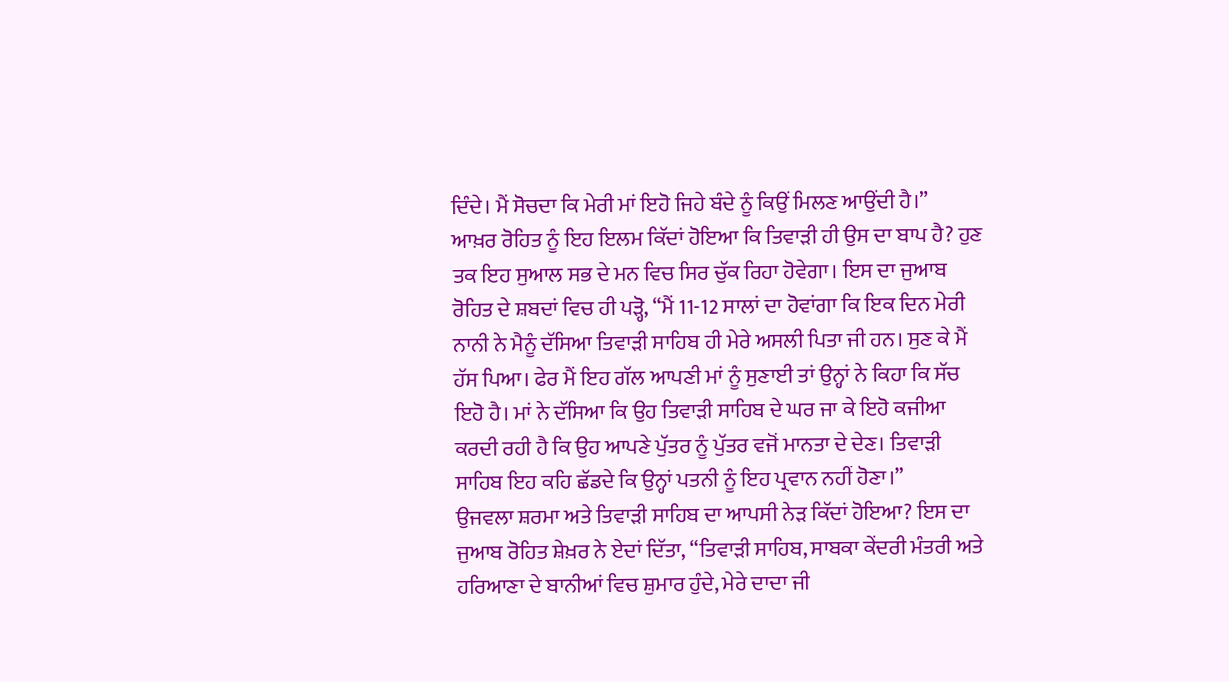ਦਿੰਦੇ। ਮੈਂ ਸੋਚਦਾ ਕਿ ਮੇਰੀ ਮਾਂ ਇਹੋ ਜਿਹੇ ਬੰਦੇ ਨੂੰ ਕਿਉਂ ਮਿਲਣ ਆਉਂਦੀ ਹੈ।”
ਆਖ਼ਰ ਰੋਹਿਤ ਨੂੰ ਇਹ ਇਲਮ ਕਿੱਦਾਂ ਹੋਇਆ ਕਿ ਤਿਵਾੜੀ ਹੀ ਉਸ ਦਾ ਬਾਪ ਹੈ? ਹੁਣ ਤਕ ਇਹ ਸੁਆਲ ਸਭ ਦੇ ਮਨ ਵਿਚ ਸਿਰ ਚੁੱਕ ਰਿਹਾ ਹੋਵੇਗਾ। ਇਸ ਦਾ ਜੁਆਬ ਰੋਹਿਤ ਦੇ ਸ਼ਬਦਾਂ ਵਿਚ ਹੀ ਪੜ੍ਹੋ, “ਮੈਂ 11-12 ਸਾਲਾਂ ਦਾ ਹੋਵਾਂਗਾ ਕਿ ਇਕ ਦਿਨ ਮੇਰੀ ਨਾਨੀ ਨੇ ਮੈਨੂੰ ਦੱਸਿਆ ਤਿਵਾੜੀ ਸਾਹਿਬ ਹੀ ਮੇਰੇ ਅਸਲੀ ਪਿਤਾ ਜੀ ਹਨ। ਸੁਣ ਕੇ ਮੈਂ ਹੱਸ ਪਿਆ। ਫੇਰ ਮੈਂ ਇਹ ਗੱਲ ਆਪਣੀ ਮਾਂ ਨੂੰ ਸੁਣਾਈ ਤਾਂ ਉਨ੍ਹਾਂ ਨੇ ਕਿਹਾ ਕਿ ਸੱਚ ਇਹੋ ਹੈ। ਮਾਂ ਨੇ ਦੱਸਿਆ ਕਿ ਉਹ ਤਿਵਾੜੀ ਸਾਹਿਬ ਦੇ ਘਰ ਜਾ ਕੇ ਇਹੋ ਕਜੀਆ ਕਰਦੀ ਰਹੀ ਹੈ ਕਿ ਉਹ ਆਪਣੇ ਪੁੱਤਰ ਨੂੰ ਪੁੱਤਰ ਵਜੋਂ ਮਾਨਤਾ ਦੇ ਦੇਣ। ਤਿਵਾੜੀ ਸਾਹਿਬ ਇਹ ਕਹਿ ਛੱਡਦੇ ਕਿ ਉਨ੍ਹਾਂ ਪਤਨੀ ਨੂੰ ਇਹ ਪ੍ਰਵਾਨ ਨਹੀਂ ਹੋਣਾ।”
ਉਜਵਲਾ ਸ਼ਰਮਾ ਅਤੇ ਤਿਵਾੜੀ ਸਾਹਿਬ ਦਾ ਆਪਸੀ ਨੇੜ ਕਿੱਦਾਂ ਹੋਇਆ? ਇਸ ਦਾ ਜੁਆਬ ਰੋਹਿਤ ਸ਼ੇਖ਼ਰ ਨੇ ਏਦਾਂ ਦਿੱਤਾ, “ਤਿਵਾੜੀ ਸਾਹਿਬ, ਸਾਬਕਾ ਕੇਂਦਰੀ ਮੰਤਰੀ ਅਤੇ ਹਰਿਆਣਾ ਦੇ ਬਾਨੀਆਂ ਵਿਚ ਸ਼ੁਮਾਰ ਹੁੰਦੇ, ਮੇਰੇ ਦਾਦਾ ਜੀ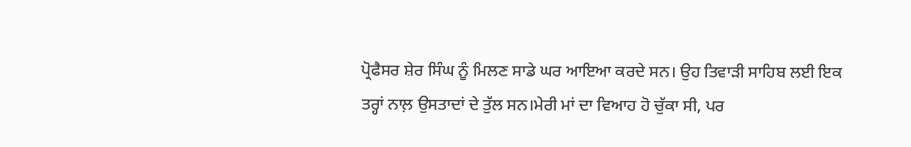ਪ੍ਰੋਫੈਸਰ ਸ਼ੇਰ ਸਿੰਘ ਨੂੰ ਮਿਲਣ ਸਾਡੇ ਘਰ ਆਇਆ ਕਰਦੇ ਸਨ। ਉਹ ਤਿਵਾੜੀ ਸਾਹਿਬ ਲਈ ਇਕ ਤਰ੍ਹਾਂ ਨਾਲ਼ ਉਸਤਾਦਾਂ ਦੇ ਤੁੱਲ ਸਨ।ਮੇਰੀ ਮਾਂ ਦਾ ਵਿਆਹ ਹੋ ਚੁੱਕਾ ਸੀ, ਪਰ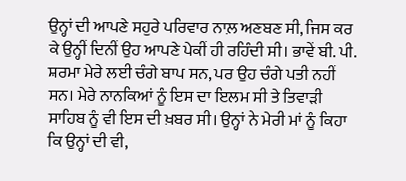ਉਨ੍ਹਾਂ ਦੀ ਆਪਣੇ ਸਹੁਰੇ ਪਰਿਵਾਰ ਨਾਲ਼ ਅਣਬਣ ਸੀ, ਜਿਸ ਕਰ ਕੇ ਉਨ੍ਹੀਂ ਦਿਨੀਂ ਉਹ ਆਪਣੇ ਪੇਕੀਂ ਹੀ ਰਹਿੰਦੀ ਸੀ। ਭਾਵੇਂ ਬੀ. ਪੀ. ਸ਼ਰਮਾ ਮੇਰੇ ਲਈ ਚੰਗੇ ਬਾਪ ਸਨ, ਪਰ ਉਹ ਚੰਗੇ ਪਤੀ ਨਹੀਂ ਸਨ। ਮੇਰੇ ਨਾਨਕਿਆਂ ਨੂੰ ਇਸ ਦਾ ਇਲਮ ਸੀ ਤੇ ਤਿਵਾੜੀ ਸਾਹਿਬ ਨੂੰ ਵੀ ਇਸ ਦੀ ਖ਼ਬਰ ਸੀ। ਉਨ੍ਹਾਂ ਨੇ ਮੇਰੀ ਮਾਂ ਨੂੰ ਕਿਹਾ ਕਿ ਉਨ੍ਹਾਂ ਦੀ ਵੀ,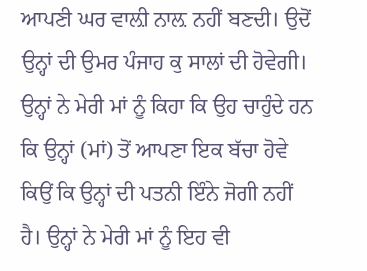ਆਪਣੀ ਘਰ ਵਾਲ਼ੀ ਨਾਲ਼ ਨਹੀਂ ਬਣਦੀ। ਉਦੋਂ ਉਨ੍ਹਾਂ ਦੀ ਉਮਰ ਪੰਜਾਹ ਕੁ ਸਾਲਾਂ ਦੀ ਹੋਵੇਗੀ। ਉਨ੍ਹਾਂ ਨੇ ਮੇਰੀ ਮਾਂ ਨੂੰ ਕਿਹਾ ਕਿ ਉਹ ਚਾਹੁੰਦੇ ਹਨ ਕਿ ਉਨ੍ਹਾਂ (ਮਾਂ) ਤੋਂ ਆਪਣਾ ਇਕ ਬੱਚਾ ਹੋਵੇ ਕਿਉਂ ਕਿ ਉਨ੍ਹਾਂ ਦੀ ਪਤਨੀ ਇੰਨੇ ਜੋਗੀ ਨਹੀਂ ਹੈ। ਉਨ੍ਹਾਂ ਨੇ ਮੇਰੀ ਮਾਂ ਨੂੰ ਇਹ ਵੀ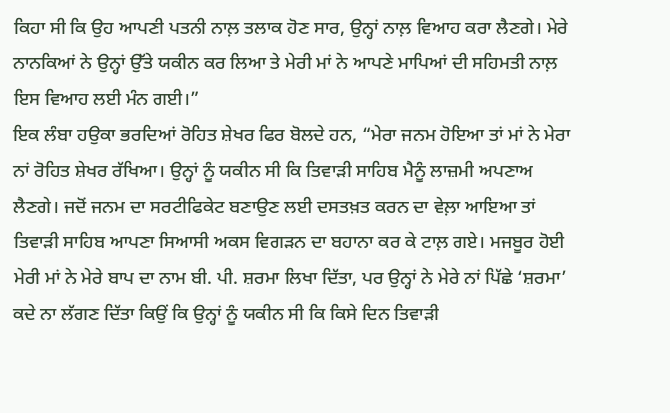ਕਿਹਾ ਸੀ ਕਿ ਉਹ ਆਪਣੀ ਪਤਨੀ ਨਾਲ਼ ਤਲਾਕ ਹੋਣ ਸਾਰ, ਉਨ੍ਹਾਂ ਨਾਲ਼ ਵਿਆਹ ਕਰਾ ਲੈਣਗੇ। ਮੇਰੇ ਨਾਨਕਿਆਂ ਨੇ ਉਨ੍ਹਾਂ ਉੱਤੇ ਯਕੀਨ ਕਰ ਲਿਆ ਤੇ ਮੇਰੀ ਮਾਂ ਨੇ ਆਪਣੇ ਮਾਪਿਆਂ ਦੀ ਸਹਿਮਤੀ ਨਾਲ਼ ਇਸ ਵਿਆਹ ਲਈ ਮੰਨ ਗਈ।”
ਇਕ ਲੰਬਾ ਹਉਕਾ ਭਰਦਿਆਂ ਰੋਹਿਤ ਸ਼ੇਖਰ ਫਿਰ ਬੋਲਦੇ ਹਨ, “ਮੇਰਾ ਜਨਮ ਹੋਇਆ ਤਾਂ ਮਾਂ ਨੇ ਮੇਰਾ ਨਾਂ ਰੋਹਿਤ ਸ਼ੇਖਰ ਰੱਖਿਆ। ਉਨ੍ਹਾਂ ਨੂੰ ਯਕੀਨ ਸੀ ਕਿ ਤਿਵਾੜੀ ਸਾਹਿਬ ਮੈਨੂੰ ਲਾਜ਼ਮੀ ਅਪਣਾਅ ਲੈਣਗੇ। ਜਦੋਂ ਜਨਮ ਦਾ ਸਰਟੀਫਿਕੇਟ ਬਣਾਉਣ ਲਈ ਦਸਤਖ਼ਤ ਕਰਨ ਦਾ ਵੇਲ਼ਾ ਆਇਆ ਤਾਂ ਤਿਵਾੜੀ ਸਾਹਿਬ ਆਪਣਾ ਸਿਆਸੀ ਅਕਸ ਵਿਗੜਨ ਦਾ ਬਹਾਨਾ ਕਰ ਕੇ ਟਾਲ਼ ਗਏ। ਮਜਬੂਰ ਹੋਈ ਮੇਰੀ ਮਾਂ ਨੇ ਮੇਰੇ ਬਾਪ ਦਾ ਨਾਮ ਬੀ. ਪੀ. ਸ਼ਰਮਾ ਲਿਖਾ ਦਿੱਤਾ, ਪਰ ਉਨ੍ਹਾਂ ਨੇ ਮੇਰੇ ਨਾਂ ਪਿੱਛੇ ‘ਸ਼ਰਮਾ’ ਕਦੇ ਨਾ ਲੱਗਣ ਦਿੱਤਾ ਕਿਉਂ ਕਿ ਉਨ੍ਹਾਂ ਨੂੰ ਯਕੀਨ ਸੀ ਕਿ ਕਿਸੇ ਦਿਨ ਤਿਵਾੜੀ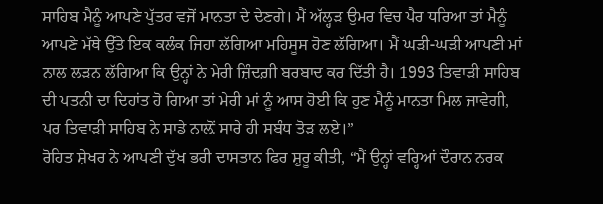ਸਾਹਿਬ ਮੈਨੂੰ ਆਪਣੇ ਪੁੱਤਰ ਵਜੋਂ ਮਾਨਤਾ ਦੇ ਦੇਣਗੇ। ਮੈਂ ਅੱਲ੍ਹੜ ਉਮਰ ਵਿਚ ਪੈਰ ਧਰਿਆ ਤਾਂ ਮੈਨੂੰ ਆਪਣੇ ਮੱਥੇ ਉੱਤੇ ਇਕ ਕਲੰਕ ਜਿਹਾ ਲੱਗਿਆ ਮਹਿਸੂਸ ਹੋਣ ਲੱਗਿਆ। ਮੈਂ ਘੜੀ-ਘੜੀ ਆਪਣੀ ਮਾਂ ਨਾਲ ਲੜਨ ਲੱਗਿਆ ਕਿ ਉਨ੍ਹਾਂ ਨੇ ਮੇਰੀ ਜ਼ਿੰਦਗ਼ੀ ਬਰਬਾਦ ਕਰ ਦਿੱਤੀ ਹੈ। 1993 ਤਿਵਾੜੀ ਸਾਹਿਬ ਦੀ ਪਤਨੀ ਦਾ ਦਿਹਾਂਤ ਹੋ ਗਿਆ ਤਾਂ ਮੇਰੀ ਮਾਂ ਨੂੰ ਆਸ ਹੋਈ ਕਿ ਹੁਣ ਮੈਨੂੰ ਮਾਨਤਾ ਮਿਲ ਜਾਵੇਗੀ, ਪਰ ਤਿਵਾੜੀ ਸਾਹਿਬ ਨੇ ਸਾਡੇ ਨਾਲ਼ੋਂ ਸਾਰੇ ਹੀ ਸਬੰਧ ਤੋੜ ਲਏ।”
ਰੋਹਿਤ ਸ਼ੇਖਰ ਨੇ ਆਪਣੀ ਦੁੱਖ ਭਰੀ ਦਾਸਤਾਨ ਫਿਰ ਸ਼ੁਰੂ ਕੀਤੀ, “ਮੈਂ ਉਨ੍ਹਾਂ ਵਰ੍ਹਿਆਂ ਦੌਰਾਨ ਨਰਕ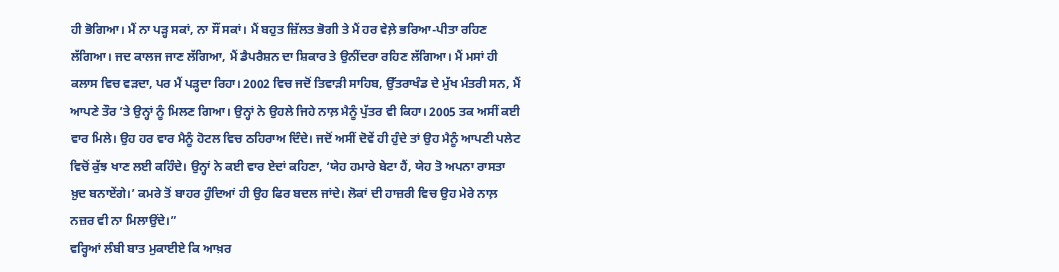ਹੀ ਭੋਗਿਆ। ਮੈਂ ਨਾ ਪੜ੍ਹ ਸਕਾਂ, ਨਾ ਸੌਂ ਸਕਾਂ। ਮੈਂ ਬਹੁਤ ਜ਼ਿੱਲਤ ਭੋਗੀ ਤੇ ਮੈਂ ਹਰ ਵੇਲ਼ੇ ਭਰਿਆ-ਪੀਤਾ ਰਹਿਣ ਲੱਗਿਆ। ਜਦ ਕਾਲਜ ਜਾਣ ਲੱਗਿਆ, ਮੈਂ ਡੈਪਰੈਸ਼ਨ ਦਾ ਸ਼ਿਕਾਰ ਤੇ ਉਨੀਂਦਰਾ ਰਹਿਣ ਲੱਗਿਆ। ਮੈਂ ਮਸਾਂ ਹੀ ਕਲਾਸ ਵਿਚ ਵੜਦਾ, ਪਰ ਮੈਂ ਪੜ੍ਹਦਾ ਰਿਹਾ। 2002 ਵਿਚ ਜਦੋਂ ਤਿਵਾੜੀ ਸਾਹਿਬ, ਉੱਤਰਾਖੰਡ ਦੇ ਮੁੱਖ ਮੰਤਰੀ ਸਨ, ਮੈਂ ਆਪਣੇ ਤੌਰ ’ਤੇ ਉਨ੍ਹਾਂ ਨੂੰ ਮਿਲਣ ਗਿਆ। ਉਨ੍ਹਾਂ ਨੇ ਉਹਲੇ ਜਿਹੇ ਨਾਲ਼ ਮੈਨੂੰ ਪੁੱਤਰ ਵੀ ਕਿਹਾ। 2005 ਤਕ ਅਸੀਂ ਕਈ ਵਾਰ ਮਿਲੇ। ਉਹ ਹਰ ਵਾਰ ਮੈਨੂੰ ਹੋਟਲ ਵਿਚ ਠਹਿਰਾਅ ਦਿੰਦੇ। ਜਦੋਂ ਅਸੀਂ ਦੋਵੇਂ ਹੀ ਹੁੰਦੇ ਤਾਂ ਉਹ ਮੈਨੂੰ ਆਪਣੀ ਪਲੇਟ ਵਿਚੋਂ ਕੁੱਝ ਖਾਣ ਲਈ ਕਹਿੰਦੇ। ਉਨ੍ਹਾਂ ਨੇ ਕਈ ਵਾਰ ਏਦਾਂ ਕਹਿਣਾ, ‘ਯੇਹ ਹਮਾਰੇ ਬੇਟਾ ਹੈਂ, ਯੇਹ ਤੋ ਅਪਨਾ ਰਾਸਤਾ ਖ਼ੁਦ ਬਨਾਏਂਗੇ।’ ਕਮਰੇ ਤੋਂ ਬਾਹਰ ਹੁੰਦਿਆਂ ਹੀ ਉਹ ਫਿਰ ਬਦਲ ਜਾਂਦੇ। ਲੋਕਾਂ ਦੀ ਹਾਜ਼ਰੀ ਵਿਚ ਉਹ ਮੇਰੇ ਨਾਲ਼ ਨਜ਼ਰ ਵੀ ਨਾ ਮਿਲਾਉਂਦੇ।”
ਵਰ੍ਹਿਆਂ ਲੰਬੀ ਬਾਤ ਮੁਕਾਈਏ ਕਿ ਆਖ਼ਰ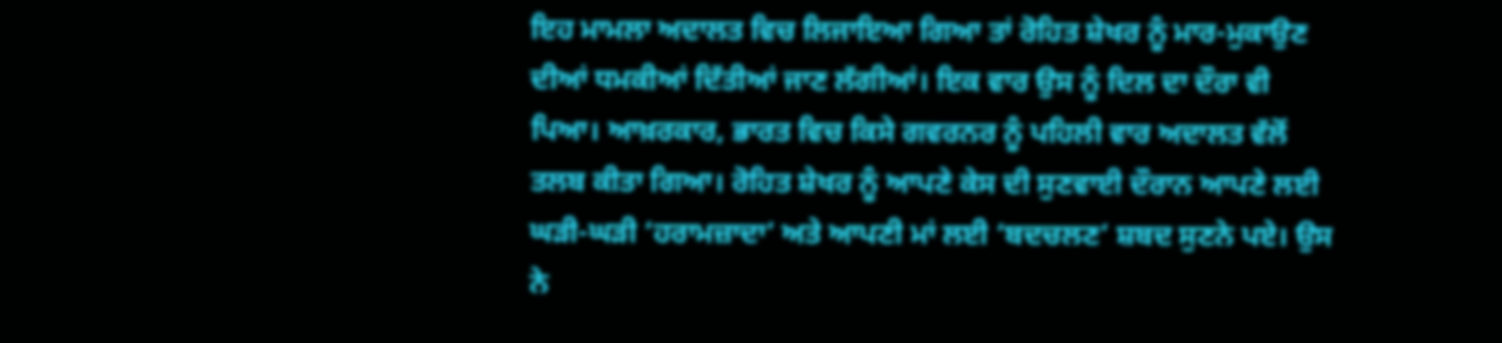ਇਹ ਮਾਮਲਾ ਅਦਾਲਤ ਵਿਚ ਲਿਜਾਇਆ ਗਿਆ ਤਾਂ ਰੋਹਿਤ ਸ਼ੇਖਰ ਨੂੰ ਮਾਰ-ਮੁਕਾਉਣ ਦੀਆਂ ਧਮਕੀਆਂ ਦਿੱਤੀਆਂ ਜਾਣ ਲੱਗੀਆਂ। ਇਕ ਵਾਰ ਉਸ ਨੂੰ ਦਿਲ ਦਾ ਦੌਰਾ ਵੀ ਪਿਆ। ਆਖ਼ਰਕਾਰ, ਭਾਰਤ ਵਿਚ ਕਿਸੇ ਗਵਰਨਰ ਨੂੰ ਪਹਿਲੀ ਵਾਰ ਅਦਾਲਤ ਵੱਲੋਂ ਤਲਬ ਕੀਤਾ ਗਿਆ। ਰੋਹਿਤ ਸ਼ੇਖਰ ਨੂੰ ਆਪਣੇ ਕੇਸ ਦੀ ਸੁਣਵਾਈ ਦੌਰਾਨ ਆਪਣੇ ਲਈ ਘੜੀ-ਘੜੀ ‘ਹਰਾਮਜ਼ਾਦਾ’ ਅਤੇ ਆਪਣੀ ਮਾਂ ਲਈ ‘ਬਦਚਲਣ’ ਸ਼ਬਦ ਸੁਣਨੇ ਪਏ। ਉਸ ਨੇ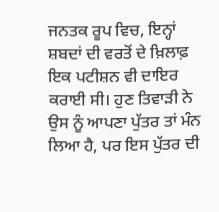ਜਨਤਕ ਰੂਪ ਵਿਚ, ਇਨ੍ਹਾਂ ਸ਼ਬਦਾਂ ਦੀ ਵਰਤੋਂ ਦੇ ਖ਼ਿਲਾਫ਼ ਇਕ ਪਟੀਸ਼ਨ ਵੀ ਦਾਇਰ ਕਰਾਈ ਸੀ। ਹੁਣ ਤਿਵਾੜੀ ਨੇ ਉਸ ਨੂੰ ਆਪਣਾ ਪੁੱਤਰ ਤਾਂ ਮੰਨ ਲਿਆ ਹੈ, ਪਰ ਇਸ ਪੁੱਤਰ ਦੀ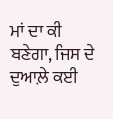ਮਾਂ ਦਾ ਕੀ ਬਣੇਗਾ, ਜਿਸ ਦੇ ਦੁਆਲ਼ੇ ਕਈ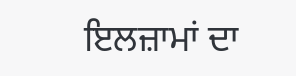ਇਲਜ਼ਾਮਾਂ ਦਾ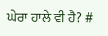ਘੇਰਾ ਹਾਲੇ ਵੀ ਹੈ? #